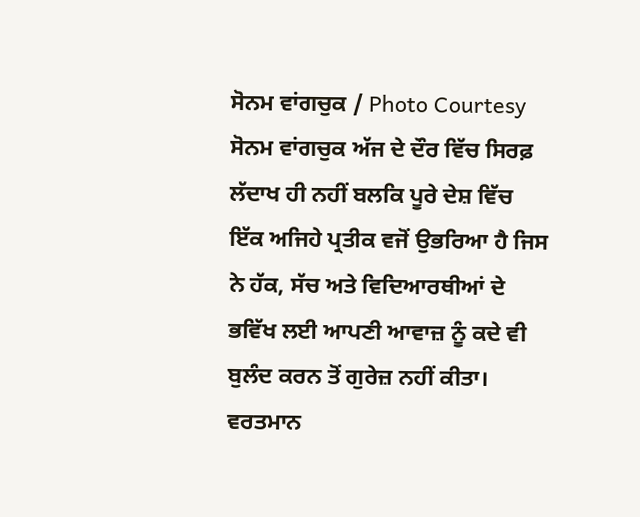ਸੋਨਮ ਵਾਂਗਚੁਕ / Photo Courtesy
ਸੋਨਮ ਵਾਂਗਚੁਕ ਅੱਜ ਦੇ ਦੌਰ ਵਿੱਚ ਸਿਰਫ਼ ਲੱਦਾਖ ਹੀ ਨਹੀਂ ਬਲਕਿ ਪੂਰੇ ਦੇਸ਼ ਵਿੱਚ ਇੱਕ ਅਜਿਹੇ ਪ੍ਰਤੀਕ ਵਜੋਂ ਉਭਰਿਆ ਹੈ ਜਿਸ ਨੇ ਹੱਕ, ਸੱਚ ਅਤੇ ਵਿਦਿਆਰਥੀਆਂ ਦੇ ਭਵਿੱਖ ਲਈ ਆਪਣੀ ਆਵਾਜ਼ ਨੂੰ ਕਦੇ ਵੀ ਬੁਲੰਦ ਕਰਨ ਤੋਂ ਗੁਰੇਜ਼ ਨਹੀਂ ਕੀਤਾ। ਵਰਤਮਾਨ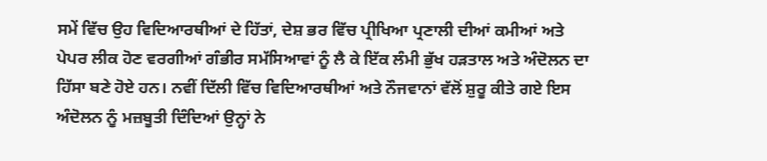ਸਮੇਂ ਵਿੱਚ ਉਹ ਵਿਦਿਆਰਥੀਆਂ ਦੇ ਹਿੱਤਾਂ, ਦੇਸ਼ ਭਰ ਵਿੱਚ ਪ੍ਰੀਖਿਆ ਪ੍ਰਣਾਲੀ ਦੀਆਂ ਕਮੀਆਂ ਅਤੇ ਪੇਪਰ ਲੀਕ ਹੋਣ ਵਰਗੀਆਂ ਗੰਭੀਰ ਸਮੱਸਿਆਵਾਂ ਨੂੰ ਲੈ ਕੇ ਇੱਕ ਲੰਮੀ ਭੁੱਖ ਹੜਤਾਲ ਅਤੇ ਅੰਦੋਲਨ ਦਾ ਹਿੱਸਾ ਬਣੇ ਹੋਏ ਹਨ। ਨਵੀਂ ਦਿੱਲੀ ਵਿੱਚ ਵਿਦਿਆਰਥੀਆਂ ਅਤੇ ਨੌਜਵਾਨਾਂ ਵੱਲੋਂ ਸ਼ੁਰੂ ਕੀਤੇ ਗਏ ਇਸ ਅੰਦੋਲਨ ਨੂੰ ਮਜ਼ਬੂਤੀ ਦਿੰਦਿਆਂ ਉਨ੍ਹਾਂ ਨੇ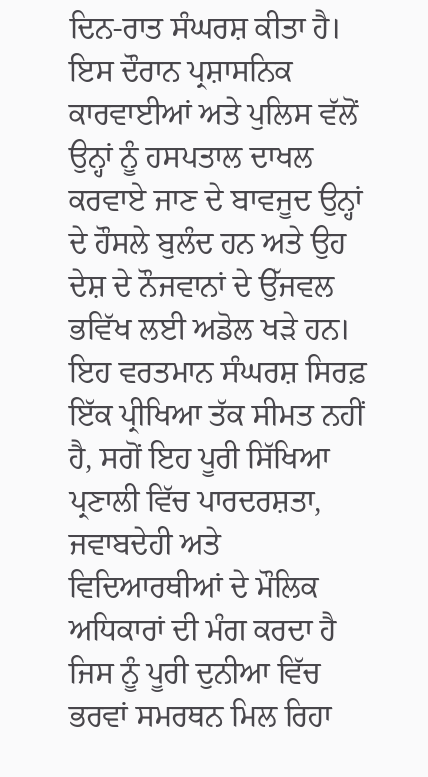ਦਿਨ-ਰਾਤ ਸੰਘਰਸ਼ ਕੀਤਾ ਹੈ। ਇਸ ਦੌਰਾਨ ਪ੍ਰਸ਼ਾਸਨਿਕ ਕਾਰਵਾਈਆਂ ਅਤੇ ਪੁਲਿਸ ਵੱਲੋਂ ਉਨ੍ਹਾਂ ਨੂੰ ਹਸਪਤਾਲ ਦਾਖਲ ਕਰਵਾਏ ਜਾਣ ਦੇ ਬਾਵਜੂਦ ਉਨ੍ਹਾਂ ਦੇ ਹੌਸਲੇ ਬੁਲੰਦ ਹਨ ਅਤੇ ਉਹ ਦੇਸ਼ ਦੇ ਨੌਜਵਾਨਾਂ ਦੇ ਉੱਜਵਲ ਭਵਿੱਖ ਲਈ ਅਡੋਲ ਖੜੇ ਹਨ। ਇਹ ਵਰਤਮਾਨ ਸੰਘਰਸ਼ ਸਿਰਫ਼ ਇੱਕ ਪ੍ਰੀਖਿਆ ਤੱਕ ਸੀਮਤ ਨਹੀਂ ਹੈ, ਸਗੋਂ ਇਹ ਪੂਰੀ ਸਿੱਖਿਆ ਪ੍ਰਣਾਲੀ ਵਿੱਚ ਪਾਰਦਰਸ਼ਤਾ, ਜਵਾਬਦੇਹੀ ਅਤੇ ਵਿਦਿਆਰਥੀਆਂ ਦੇ ਮੌਲਿਕ ਅਧਿਕਾਰਾਂ ਦੀ ਮੰਗ ਕਰਦਾ ਹੈ ਜਿਸ ਨੂੰ ਪੂਰੀ ਦੁਨੀਆ ਵਿੱਚ ਭਰਵਾਂ ਸਮਰਥਨ ਮਿਲ ਰਿਹਾ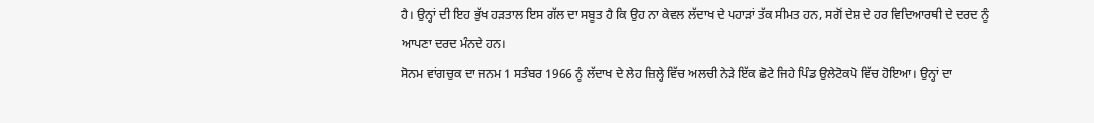ਹੈ। ਉਨ੍ਹਾਂ ਦੀ ਇਹ ਭੁੱਖ ਹੜਤਾਲ ਇਸ ਗੱਲ ਦਾ ਸਬੂਤ ਹੈ ਕਿ ਉਹ ਨਾ ਕੇਵਲ ਲੱਦਾਖ ਦੇ ਪਹਾੜਾਂ ਤੱਕ ਸੀਮਤ ਹਨ, ਸਗੋਂ ਦੇਸ਼ ਦੇ ਹਰ ਵਿਦਿਆਰਥੀ ਦੇ ਦਰਦ ਨੂੰ ਆਪਣਾ ਦਰਦ ਮੰਨਦੇ ਹਨ।
ਸੋਨਮ ਵਾਂਗਚੁਕ ਦਾ ਜਨਮ 1 ਸਤੰਬਰ 1966 ਨੂੰ ਲੱਦਾਖ ਦੇ ਲੇਹ ਜ਼ਿਲ੍ਹੇ ਵਿੱਚ ਅਲਚੀ ਨੇੜੇ ਇੱਕ ਛੋਟੇ ਜਿਹੇ ਪਿੰਡ ਉਲੇਟੋਕਪੋ ਵਿੱਚ ਹੋਇਆ। ਉਨ੍ਹਾਂ ਦਾ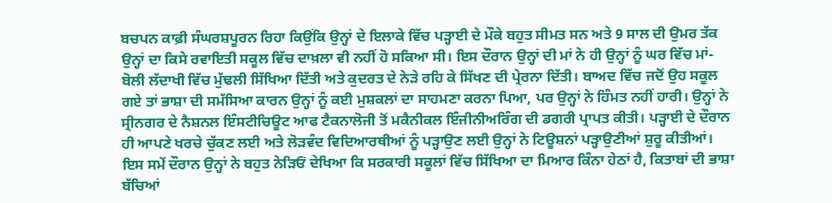ਬਚਪਨ ਕਾਫ਼ੀ ਸੰਘਰਸ਼ਪੂਰਨ ਰਿਹਾ ਕਿਉਂਕਿ ਉਨ੍ਹਾਂ ਦੇ ਇਲਾਕੇ ਵਿੱਚ ਪੜ੍ਹਾਈ ਦੇ ਮੌਕੇ ਬਹੁਤ ਸੀਮਤ ਸਨ ਅਤੇ 9 ਸਾਲ ਦੀ ਉਮਰ ਤੱਕ ਉਨ੍ਹਾਂ ਦਾ ਕਿਸੇ ਰਵਾਇਤੀ ਸਕੂਲ ਵਿੱਚ ਦਾਖ਼ਲਾ ਵੀ ਨਹੀਂ ਹੋ ਸਕਿਆ ਸੀ। ਇਸ ਦੌਰਾਨ ਉਨ੍ਹਾਂ ਦੀ ਮਾਂ ਨੇ ਹੀ ਉਨ੍ਹਾਂ ਨੂੰ ਘਰ ਵਿੱਚ ਮਾਂ-ਬੋਲੀ ਲੱਦਾਖੀ ਵਿੱਚ ਮੁੱਢਲੀ ਸਿੱਖਿਆ ਦਿੱਤੀ ਅਤੇ ਕੁਦਰਤ ਦੇ ਨੇੜੇ ਰਹਿ ਕੇ ਸਿੱਖਣ ਦੀ ਪ੍ਰੇਰਨਾ ਦਿੱਤੀ। ਬਾਅਦ ਵਿੱਚ ਜਦੋਂ ਉਹ ਸਕੂਲ ਗਏ ਤਾਂ ਭਾਸ਼ਾ ਦੀ ਸਮੱਸਿਆ ਕਾਰਨ ਉਨ੍ਹਾਂ ਨੂੰ ਕਈ ਮੁਸ਼ਕਲਾਂ ਦਾ ਸਾਹਮਣਾ ਕਰਨਾ ਪਿਆ, ਪਰ ਉਨ੍ਹਾਂ ਨੇ ਹਿੰਮਤ ਨਹੀਂ ਹਾਰੀ। ਉਨ੍ਹਾਂ ਨੇ ਸ੍ਰੀਨਗਰ ਦੇ ਨੈਸ਼ਨਲ ਇੰਸਟੀਚਿਊਟ ਆਫ ਟੈਕਨਾਲੋਜੀ ਤੋਂ ਮਕੈਨੀਕਲ ਇੰਜੀਨੀਅਰਿੰਗ ਦੀ ਡਗਰੀ ਪ੍ਰਾਪਤ ਕੀਤੀ। ਪੜ੍ਹਾਈ ਦੇ ਦੌਰਾਨ ਹੀ ਆਪਣੇ ਖਰਚੇ ਚੁੱਕਣ ਲਈ ਅਤੇ ਲੋੜਵੰਦ ਵਿਦਿਆਰਥੀਆਂ ਨੂੰ ਪੜ੍ਹਾਉਣ ਲਈ ਉਨ੍ਹਾਂ ਨੇ ਟਿਊਸ਼ਨਾਂ ਪੜ੍ਹਾਉਣੀਆਂ ਸ਼ੁਰੂ ਕੀਤੀਆਂ। ਇਸ ਸਮੇਂ ਦੌਰਾਨ ਉਨ੍ਹਾਂ ਨੇ ਬਹੁਤ ਨੇੜਿਓਂ ਦੇਖਿਆ ਕਿ ਸਰਕਾਰੀ ਸਕੂਲਾਂ ਵਿੱਚ ਸਿੱਖਿਆ ਦਾ ਮਿਆਰ ਕਿੰਨਾ ਹੇਠਾਂ ਹੈ, ਕਿਤਾਬਾਂ ਦੀ ਭਾਸ਼ਾ ਬੱਚਿਆਂ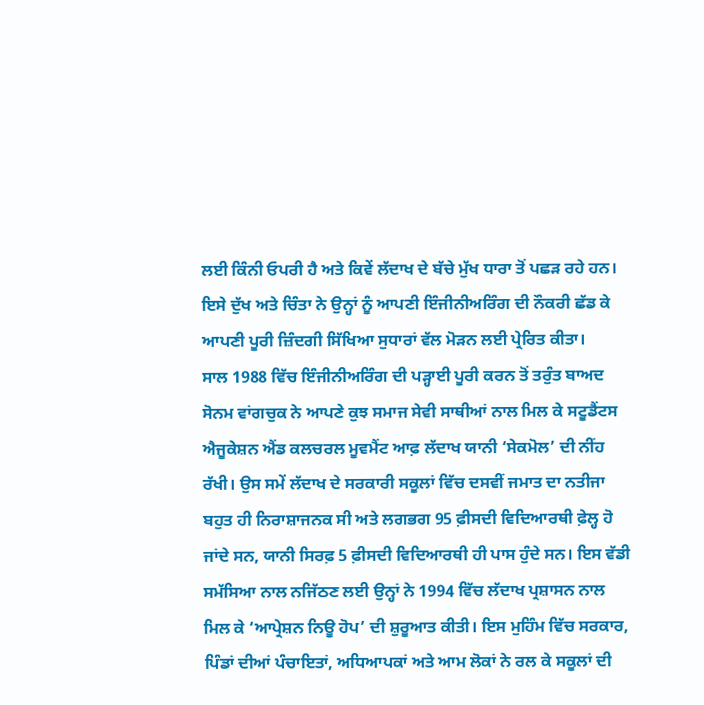ਲਈ ਕਿੰਨੀ ਓਪਰੀ ਹੈ ਅਤੇ ਕਿਵੇਂ ਲੱਦਾਖ ਦੇ ਬੱਚੇ ਮੁੱਖ ਧਾਰਾ ਤੋਂ ਪਛੜ ਰਹੇ ਹਨ। ਇਸੇ ਦੁੱਖ ਅਤੇ ਚਿੰਤਾ ਨੇ ਉਨ੍ਹਾਂ ਨੂੰ ਆਪਣੀ ਇੰਜੀਨੀਅਰਿੰਗ ਦੀ ਨੌਕਰੀ ਛੱਡ ਕੇ ਆਪਣੀ ਪੂਰੀ ਜ਼ਿੰਦਗੀ ਸਿੱਖਿਆ ਸੁਧਾਰਾਂ ਵੱਲ ਮੋੜਨ ਲਈ ਪ੍ਰੇਰਿਤ ਕੀਤਾ।
ਸਾਲ 1988 ਵਿੱਚ ਇੰਜੀਨੀਅਰਿੰਗ ਦੀ ਪੜ੍ਹਾਈ ਪੂਰੀ ਕਰਨ ਤੋਂ ਤਰੁੰਤ ਬਾਅਦ ਸੋਨਮ ਵਾਂਗਚੁਕ ਨੇ ਆਪਣੇ ਕੁਝ ਸਮਾਜ ਸੇਵੀ ਸਾਥੀਆਂ ਨਾਲ ਮਿਲ ਕੇ ਸਟੂਡੈਂਟਸ ਐਜੂਕੇਸ਼ਨ ਐਂਡ ਕਲਚਰਲ ਮੂਵਮੈਂਟ ਆਫ਼ ਲੱਦਾਖ ਯਾਨੀ ‘ਸੇਕਮੋਲ’ ਦੀ ਨੀਂਹ ਰੱਖੀ। ਉਸ ਸਮੇਂ ਲੱਦਾਖ ਦੇ ਸਰਕਾਰੀ ਸਕੂਲਾਂ ਵਿੱਚ ਦਸਵੀਂ ਜਮਾਤ ਦਾ ਨਤੀਜਾ ਬਹੁਤ ਹੀ ਨਿਰਾਸ਼ਾਜਨਕ ਸੀ ਅਤੇ ਲਗਭਗ 95 ਫ਼ੀਸਦੀ ਵਿਦਿਆਰਥੀ ਫ਼ੇਲ੍ਹ ਹੋ ਜਾਂਦੇ ਸਨ, ਯਾਨੀ ਸਿਰਫ਼ 5 ਫ਼ੀਸਦੀ ਵਿਦਿਆਰਥੀ ਹੀ ਪਾਸ ਹੁੰਦੇ ਸਨ। ਇਸ ਵੱਡੀ ਸਮੱਸਿਆ ਨਾਲ ਨਜਿੱਠਣ ਲਈ ਉਨ੍ਹਾਂ ਨੇ 1994 ਵਿੱਚ ਲੱਦਾਖ ਪ੍ਰਸ਼ਾਸਨ ਨਾਲ ਮਿਲ ਕੇ ‘ਆਪ੍ਰੇਸ਼ਨ ਨਿਊ ਹੋਪ’ ਦੀ ਸ਼ੁਰੂਆਤ ਕੀਤੀ। ਇਸ ਮੁਹਿੰਮ ਵਿੱਚ ਸਰਕਾਰ, ਪਿੰਡਾਂ ਦੀਆਂ ਪੰਚਾਇਤਾਂ, ਅਧਿਆਪਕਾਂ ਅਤੇ ਆਮ ਲੋਕਾਂ ਨੇ ਰਲ ਕੇ ਸਕੂਲਾਂ ਦੀ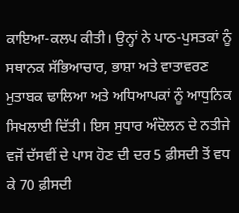ਕਾਇਆ-ਕਲਪ ਕੀਤੀ। ਉਨ੍ਹਾਂ ਨੇ ਪਾਠ-ਪੁਸਤਕਾਂ ਨੂੰ ਸਥਾਨਕ ਸੱਭਿਆਚਾਰ, ਭਾਸ਼ਾ ਅਤੇ ਵਾਤਾਵਰਣ ਮੁਤਾਬਕ ਢਾਲਿਆ ਅਤੇ ਅਧਿਆਪਕਾਂ ਨੂੰ ਆਧੁਨਿਕ ਸਿਖਲਾਈ ਦਿੱਤੀ। ਇਸ ਸੁਧਾਰ ਅੰਦੋਲਨ ਦੇ ਨਤੀਜੇ ਵਜੋਂ ਦੱਸਵੀਂ ਦੇ ਪਾਸ ਹੋਣ ਦੀ ਦਰ 5 ਫ਼ੀਸਦੀ ਤੋਂ ਵਧ ਕੇ 70 ਫ਼ੀਸਦੀ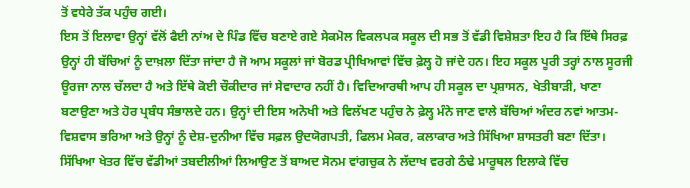ਤੋਂ ਵਧੇਰੇ ਤੱਕ ਪਹੁੰਚ ਗਈ।
ਇਸ ਤੋਂ ਇਲਾਵਾ ਉਨ੍ਹਾਂ ਵੱਲੋਂ ਫੈਈ ਨਾਂਅ ਦੇ ਪਿੰਡ ਵਿੱਚ ਬਣਾਏ ਗਏ ਸੇਕਮੋਲ ਵਿਕਲਪਕ ਸਕੂਲ ਦੀ ਸਭ ਤੋਂ ਵੱਡੀ ਵਿਸ਼ੇਸ਼ਤਾ ਇਹ ਹੈ ਕਿ ਇੱਥੇ ਸਿਰਫ਼ ਉਨ੍ਹਾਂ ਹੀ ਬੱਚਿਆਂ ਨੂੰ ਦਾਖ਼ਲਾ ਦਿੱਤਾ ਜਾਂਦਾ ਹੈ ਜੋ ਆਮ ਸਕੂਲਾਂ ਜਾਂ ਬੋਰਡ ਪ੍ਰੀਖਿਆਵਾਂ ਵਿੱਚ ਫ਼ੇਲ੍ਹ ਹੋ ਜਾਂਦੇ ਹਨ। ਇਹ ਸਕੂਲ ਪੂਰੀ ਤਰ੍ਹਾਂ ਨਾਲ ਸੂਰਜੀ ਊਰਜਾ ਨਾਲ ਚੱਲਦਾ ਹੈ ਅਤੇ ਇੱਥੇ ਕੋਈ ਚੌਕੀਦਾਰ ਜਾਂ ਸੇਵਾਦਾਰ ਨਹੀਂ ਹੈ। ਵਿਦਿਆਰਥੀ ਆਪ ਹੀ ਸਕੂਲ ਦਾ ਪ੍ਰਸ਼ਾਸਨ, ਖੇਤੀਬਾੜੀ, ਖਾਣਾ ਬਣਾਉਣਾ ਅਤੇ ਹੋਰ ਪ੍ਰਬੰਧ ਸੰਭਾਲਦੇ ਹਨ। ਉਨ੍ਹਾਂ ਦੀ ਇਸ ਅਨੋਖੀ ਅਤੇ ਵਿਲੱਖਣ ਪਹੁੰਚ ਨੇ ਫ਼ੇਲ੍ਹ ਮੰਨੇ ਜਾਣ ਵਾਲੇ ਬੱਚਿਆਂ ਅੰਦਰ ਨਵਾਂ ਆਤਮ-ਵਿਸ਼ਵਾਸ ਭਰਿਆ ਅਤੇ ਉਨ੍ਹਾਂ ਨੂੰ ਦੇਸ਼-ਦੁਨੀਆ ਵਿੱਚ ਸਫ਼ਲ ਉਦਯੋਗਪਤੀ, ਫਿਲਮ ਮੇਕਰ, ਕਲਾਕਾਰ ਅਤੇ ਸਿੱਖਿਆ ਸ਼ਾਸਤਰੀ ਬਣਾ ਦਿੱਤਾ।
ਸਿੱਖਿਆ ਖੇਤਰ ਵਿੱਚ ਵੱਡੀਆਂ ਤਬਦੀਲੀਆਂ ਲਿਆਉਣ ਤੋਂ ਬਾਅਦ ਸੋਨਮ ਵਾਂਗਚੁਕ ਨੇ ਲੱਦਾਖ ਵਰਗੇ ਠੰਢੇ ਮਾਰੂਥਲ ਇਲਾਕੇ ਵਿੱਚ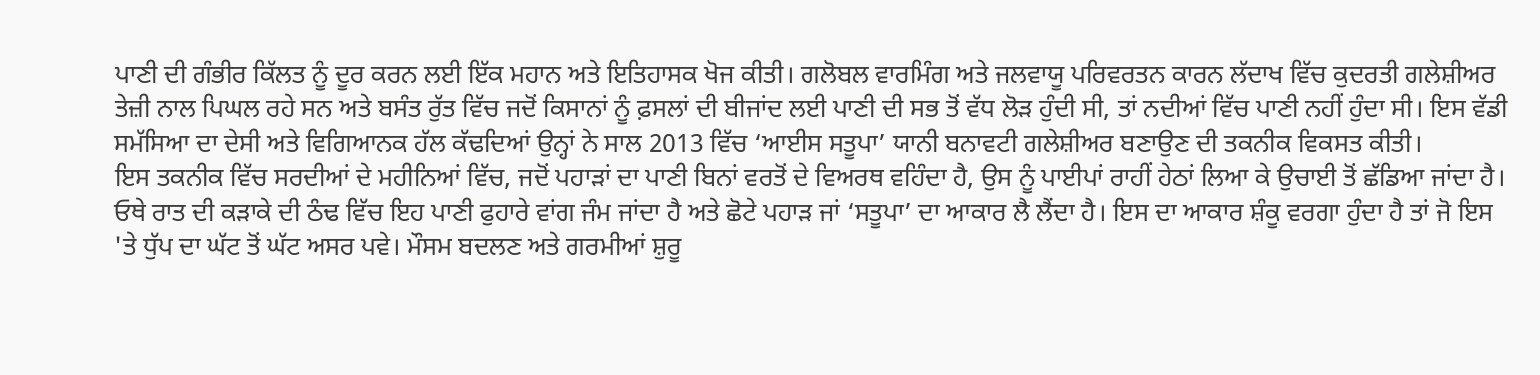ਪਾਣੀ ਦੀ ਗੰਭੀਰ ਕਿੱਲਤ ਨੂੰ ਦੂਰ ਕਰਨ ਲਈ ਇੱਕ ਮਹਾਨ ਅਤੇ ਇਤਿਹਾਸਕ ਖੋਜ ਕੀਤੀ। ਗਲੋਬਲ ਵਾਰਮਿੰਗ ਅਤੇ ਜਲਵਾਯੂ ਪਰਿਵਰਤਨ ਕਾਰਨ ਲੱਦਾਖ ਵਿੱਚ ਕੁਦਰਤੀ ਗਲੇਸ਼ੀਅਰ ਤੇਜ਼ੀ ਨਾਲ ਪਿਘਲ ਰਹੇ ਸਨ ਅਤੇ ਬਸੰਤ ਰੁੱਤ ਵਿੱਚ ਜਦੋਂ ਕਿਸਾਨਾਂ ਨੂੰ ਫ਼ਸਲਾਂ ਦੀ ਬੀਜਾਂਦ ਲਈ ਪਾਣੀ ਦੀ ਸਭ ਤੋਂ ਵੱਧ ਲੋੜ ਹੁੰਦੀ ਸੀ, ਤਾਂ ਨਦੀਆਂ ਵਿੱਚ ਪਾਣੀ ਨਹੀਂ ਹੁੰਦਾ ਸੀ। ਇਸ ਵੱਡੀ ਸਮੱਸਿਆ ਦਾ ਦੇਸੀ ਅਤੇ ਵਿਗਿਆਨਕ ਹੱਲ ਕੱਢਦਿਆਂ ਉਨ੍ਹਾਂ ਨੇ ਸਾਲ 2013 ਵਿੱਚ ‘ਆਈਸ ਸਤੂਪਾ’ ਯਾਨੀ ਬਨਾਵਟੀ ਗਲੇਸ਼ੀਅਰ ਬਣਾਉਣ ਦੀ ਤਕਨੀਕ ਵਿਕਸਤ ਕੀਤੀ।
ਇਸ ਤਕਨੀਕ ਵਿੱਚ ਸਰਦੀਆਂ ਦੇ ਮਹੀਨਿਆਂ ਵਿੱਚ, ਜਦੋਂ ਪਹਾੜਾਂ ਦਾ ਪਾਣੀ ਬਿਨਾਂ ਵਰਤੋਂ ਦੇ ਵਿਅਰਥ ਵਹਿੰਦਾ ਹੈ, ਉਸ ਨੂੰ ਪਾਈਪਾਂ ਰਾਹੀਂ ਹੇਠਾਂ ਲਿਆ ਕੇ ਉਚਾਈ ਤੋਂ ਛੱਡਿਆ ਜਾਂਦਾ ਹੈ। ਓਥੇ ਰਾਤ ਦੀ ਕੜਾਕੇ ਦੀ ਠੰਢ ਵਿੱਚ ਇਹ ਪਾਣੀ ਫੁਹਾਰੇ ਵਾਂਗ ਜੰਮ ਜਾਂਦਾ ਹੈ ਅਤੇ ਛੋਟੇ ਪਹਾੜ ਜਾਂ ‘ਸਤੂਪਾ’ ਦਾ ਆਕਾਰ ਲੈ ਲੈਂਦਾ ਹੈ। ਇਸ ਦਾ ਆਕਾਰ ਸ਼ੰਕੂ ਵਰਗਾ ਹੁੰਦਾ ਹੈ ਤਾਂ ਜੋ ਇਸ 'ਤੇ ਧੁੱਪ ਦਾ ਘੱਟ ਤੋਂ ਘੱਟ ਅਸਰ ਪਵੇ। ਮੌਸਮ ਬਦਲਣ ਅਤੇ ਗਰਮੀਆਂ ਸ਼ੁਰੂ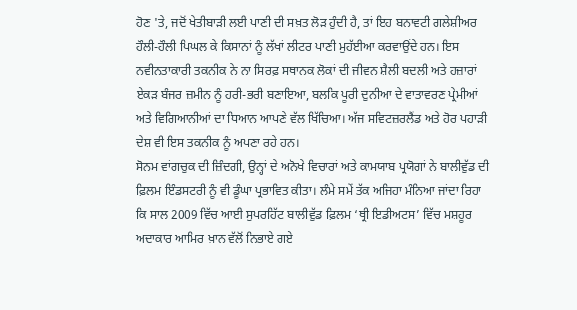ਹੋਣ 'ਤੇ, ਜਦੋਂ ਖੇਤੀਬਾੜੀ ਲਈ ਪਾਣੀ ਦੀ ਸਖ਼ਤ ਲੋੜ ਹੁੰਦੀ ਹੈ, ਤਾਂ ਇਹ ਬਨਾਵਟੀ ਗਲੇਸ਼ੀਅਰ ਹੌਲੀ-ਹੌਲੀ ਪਿਘਲ ਕੇ ਕਿਸਾਨਾਂ ਨੂੰ ਲੱਖਾਂ ਲੀਟਰ ਪਾਣੀ ਮੁਹੱਈਆ ਕਰਵਾਉਂਦੇ ਹਨ। ਇਸ ਨਵੀਨਤਾਕਾਰੀ ਤਕਨੀਕ ਨੇ ਨਾ ਸਿਰਫ਼ ਸਥਾਨਕ ਲੋਕਾਂ ਦੀ ਜੀਵਨ ਸ਼ੈਲੀ ਬਦਲੀ ਅਤੇ ਹਜ਼ਾਰਾਂ ਏਕੜ ਬੰਜਰ ਜ਼ਮੀਨ ਨੂੰ ਹਰੀ-ਭਰੀ ਬਣਾਇਆ, ਬਲਕਿ ਪੂਰੀ ਦੁਨੀਆ ਦੇ ਵਾਤਾਵਰਣ ਪ੍ਰੇਮੀਆਂ ਅਤੇ ਵਿਗਿਆਨੀਆਂ ਦਾ ਧਿਆਨ ਆਪਣੇ ਵੱਲ ਖਿੱਚਿਆ। ਅੱਜ ਸਵਿਟਜ਼ਰਲੈਂਡ ਅਤੇ ਹੋਰ ਪਹਾੜੀ ਦੇਸ਼ ਵੀ ਇਸ ਤਕਨੀਕ ਨੂੰ ਅਪਣਾ ਰਹੇ ਹਨ।
ਸੋਨਮ ਵਾਂਗਚੁਕ ਦੀ ਜ਼ਿੰਦਗੀ, ਉਨ੍ਹਾਂ ਦੇ ਅਨੋਖੇ ਵਿਚਾਰਾਂ ਅਤੇ ਕਾਮਯਾਬ ਪ੍ਰਯੋਗਾਂ ਨੇ ਬਾਲੀਵੁੱਡ ਦੀ ਫ਼ਿਲਮ ਇੰਡਸਟਰੀ ਨੂੰ ਵੀ ਡੂੰਘਾ ਪ੍ਰਭਾਵਿਤ ਕੀਤਾ। ਲੰਮੇ ਸਮੇਂ ਤੱਕ ਅਜਿਹਾ ਮੰਨਿਆ ਜਾਂਦਾ ਰਿਹਾ ਕਿ ਸਾਲ 2009 ਵਿੱਚ ਆਈ ਸੁਪਰਹਿੱਟ ਬਾਲੀਵੁੱਡ ਫ਼ਿਲਮ ‘ਥ੍ਰੀ ਇਡੀਅਟਸ’ ਵਿੱਚ ਮਸ਼ਹੂਰ ਅਦਾਕਾਰ ਆਮਿਰ ਖ਼ਾਨ ਵੱਲੋਂ ਨਿਭਾਏ ਗਏ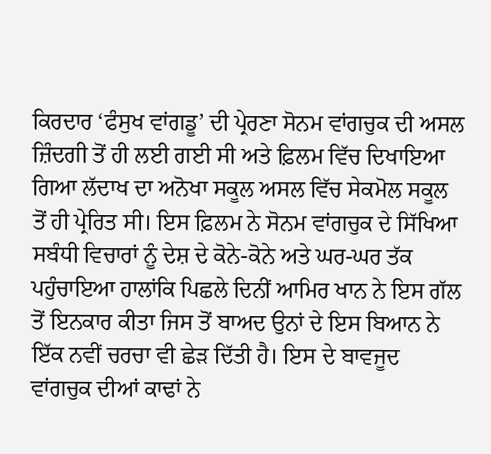ਕਿਰਦਾਰ ‘ਫੰਸੁਖ ਵਾਂਗਡੂ’ ਦੀ ਪ੍ਰੇਰਣਾ ਸੋਨਮ ਵਾਂਗਚੁਕ ਦੀ ਅਸਲ ਜ਼ਿੰਦਗੀ ਤੋਂ ਹੀ ਲਈ ਗਈ ਸੀ ਅਤੇ ਫ਼ਿਲਮ ਵਿੱਚ ਦਿਖਾਇਆ ਗਿਆ ਲੱਦਾਖ ਦਾ ਅਨੋਖਾ ਸਕੂਲ ਅਸਲ ਵਿੱਚ ਸੇਕਮੋਲ ਸਕੂਲ ਤੋਂ ਹੀ ਪ੍ਰੇਰਿਤ ਸੀ। ਇਸ ਫ਼ਿਲਮ ਨੇ ਸੋਨਮ ਵਾਂਗਚੁਕ ਦੇ ਸਿੱਖਿਆ ਸਬੰਧੀ ਵਿਚਾਰਾਂ ਨੂੰ ਦੇਸ਼ ਦੇ ਕੋਨੇ-ਕੋਨੇ ਅਤੇ ਘਰ-ਘਰ ਤੱਕ ਪਹੁੰਚਾਇਆ ਹਾਲਾਂਕਿ ਪਿਛਲੇ ਦਿਨੀਂ ਆਮਿਰ ਖਾਨ ਨੇ ਇਸ ਗੱਲ ਤੋਂ ਇਨਕਾਰ ਕੀਤਾ ਜਿਸ ਤੋਂ ਬਾਅਦ ਉਨਾਂ ਦੇ ਇਸ ਬਿਆਨ ਨੇ ਇੱਕ ਨਵੀਂ ਚਰਚਾ ਵੀ ਛੇੜ ਦਿੱਤੀ ਹੈ। ਇਸ ਦੇ ਬਾਵਜੂਦ ਵਾਂਗਚੁਕ ਦੀਆਂ ਕਾਢਾਂ ਨੇ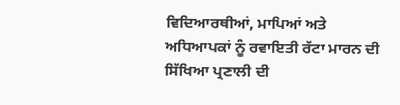ਵਿਦਿਆਰਥੀਆਂ, ਮਾਪਿਆਂ ਅਤੇ ਅਧਿਆਪਕਾਂ ਨੂੰ ਰਵਾਇਤੀ ਰੱਟਾ ਮਾਰਨ ਦੀ ਸਿੱਖਿਆ ਪ੍ਰਣਾਲੀ ਦੀ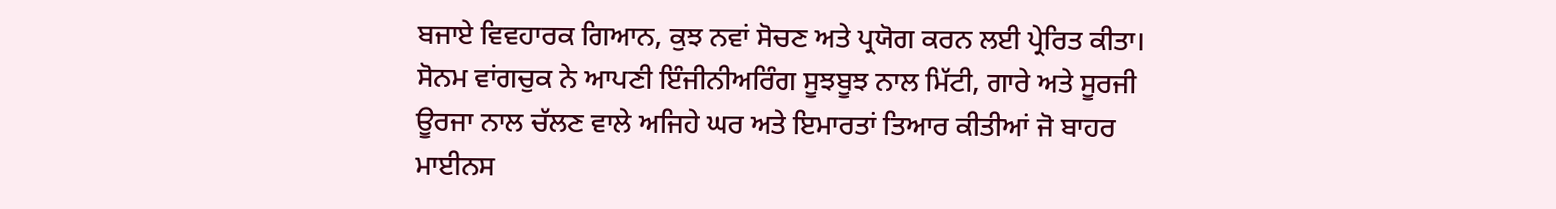ਬਜਾਏ ਵਿਵਹਾਰਕ ਗਿਆਨ, ਕੁਝ ਨਵਾਂ ਸੋਚਣ ਅਤੇ ਪ੍ਰਯੋਗ ਕਰਨ ਲਈ ਪ੍ਰੇਰਿਤ ਕੀਤਾ।
ਸੋਨਮ ਵਾਂਗਚੁਕ ਨੇ ਆਪਣੀ ਇੰਜੀਨੀਅਰਿੰਗ ਸੂਝਬੂਝ ਨਾਲ ਮਿੱਟੀ, ਗਾਰੇ ਅਤੇ ਸੂਰਜੀ ਊਰਜਾ ਨਾਲ ਚੱਲਣ ਵਾਲੇ ਅਜਿਹੇ ਘਰ ਅਤੇ ਇਮਾਰਤਾਂ ਤਿਆਰ ਕੀਤੀਆਂ ਜੋ ਬਾਹਰ ਮਾਈਨਸ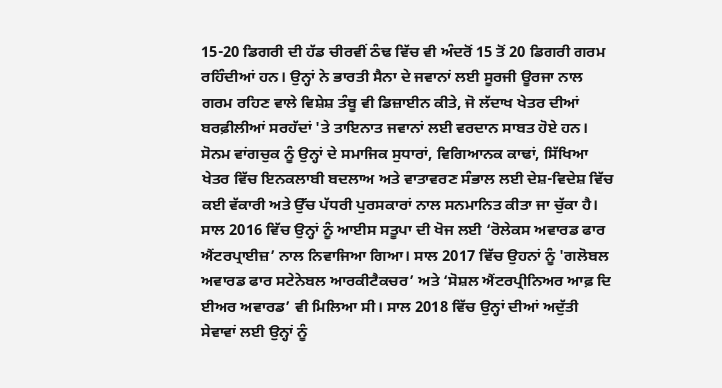15-20 ਡਿਗਰੀ ਦੀ ਹੱਡ ਚੀਰਵੀਂ ਠੰਢ ਵਿੱਚ ਵੀ ਅੰਦਰੋਂ 15 ਤੋਂ 20 ਡਿਗਰੀ ਗਰਮ ਰਹਿੰਦੀਆਂ ਹਨ। ਉਨ੍ਹਾਂ ਨੇ ਭਾਰਤੀ ਸੈਨਾ ਦੇ ਜਵਾਨਾਂ ਲਈ ਸੂਰਜੀ ਊਰਜਾ ਨਾਲ ਗਰਮ ਰਹਿਣ ਵਾਲੇ ਵਿਸ਼ੇਸ਼ ਤੰਬੂ ਵੀ ਡਿਜ਼ਾਈਨ ਕੀਤੇ, ਜੋ ਲੱਦਾਖ ਖੇਤਰ ਦੀਆਂ ਬਰਫ਼ੀਲੀਆਂ ਸਰਹੱਦਾਂ 'ਤੇ ਤਾਇਨਾਤ ਜਵਾਨਾਂ ਲਈ ਵਰਦਾਨ ਸਾਬਤ ਹੋਏ ਹਨ।
ਸੋਨਮ ਵਾਂਗਚੁਕ ਨੂੰ ਉਨ੍ਹਾਂ ਦੇ ਸਮਾਜਿਕ ਸੁਧਾਰਾਂ, ਵਿਗਿਆਨਕ ਕਾਢਾਂ, ਸਿੱਖਿਆ ਖੇਤਰ ਵਿੱਚ ਇਨਕਲਾਬੀ ਬਦਲਾਅ ਅਤੇ ਵਾਤਾਵਰਣ ਸੰਭਾਲ ਲਈ ਦੇਸ਼-ਵਿਦੇਸ਼ ਵਿੱਚ ਕਈ ਵੱਕਾਰੀ ਅਤੇ ਉੱਚ ਪੱਧਰੀ ਪੁਰਸਕਾਰਾਂ ਨਾਲ ਸਨਮਾਨਿਤ ਕੀਤਾ ਜਾ ਚੁੱਕਾ ਹੈ। ਸਾਲ 2016 ਵਿੱਚ ਉਨ੍ਹਾਂ ਨੂੰ ਆਈਸ ਸਤੂਪਾ ਦੀ ਖੋਜ ਲਈ ‘ਰੋਲੇਕਸ ਅਵਾਰਡ ਫਾਰ ਐਂਟਰਪ੍ਰਾਈਜ਼’ ਨਾਲ ਨਿਵਾਜਿਆ ਗਿਆ। ਸਾਲ 2017 ਵਿੱਚ ਉਹਨਾਂ ਨੂੰ 'ਗਲੋਬਲ ਅਵਾਰਡ ਫਾਰ ਸਟੇਨੇਬਲ ਆਰਕੀਟੈਕਚਰ’ ਅਤੇ ‘ਸੋਸ਼ਲ ਐਂਟਰਪ੍ਰੀਨਿਅਰ ਆਫ਼ ਦਿ ਈਅਰ ਅਵਾਰਡ’ ਵੀ ਮਿਲਿਆ ਸੀ। ਸਾਲ 2018 ਵਿੱਚ ਉਨ੍ਹਾਂ ਦੀਆਂ ਅਦੁੱਤੀ ਸੇਵਾਵਾਂ ਲਈ ਉਨ੍ਹਾਂ ਨੂੰ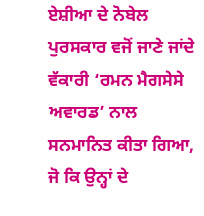ਏਸ਼ੀਆ ਦੇ ਨੋਬੇਲ ਪੁਰਸਕਾਰ ਵਜੋਂ ਜਾਣੇ ਜਾਂਦੇ ਵੱਕਾਰੀ ‘ਰਮਨ ਮੈਗਸੇਸੇ ਅਵਾਰਡ’ ਨਾਲ ਸਨਮਾਨਿਤ ਕੀਤਾ ਗਿਆ, ਜੋ ਕਿ ਉਨ੍ਹਾਂ ਦੇ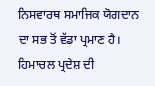ਨਿਸਵਾਰਥ ਸਮਾਜਿਕ ਯੋਗਦਾਨ ਦਾ ਸਭ ਤੋਂ ਵੱਡਾ ਪ੍ਰਮਾਣ ਹੈ। ਹਿਮਾਚਲ ਪ੍ਰਦੇਸ਼ ਦੀ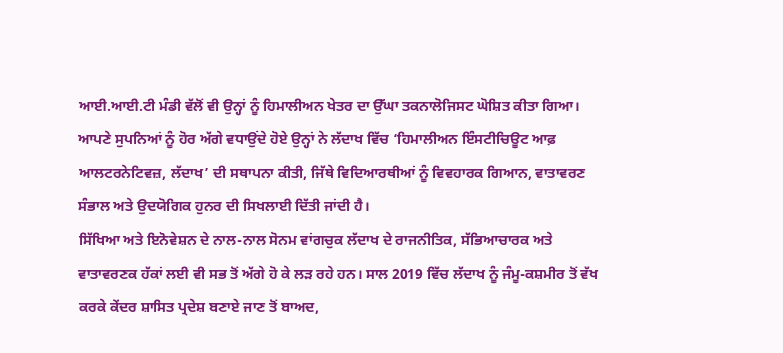ਆਈ.ਆਈ.ਟੀ ਮੰਡੀ ਵੱਲੋਂ ਵੀ ਉਨ੍ਹਾਂ ਨੂੰ ਹਿਮਾਲੀਅਨ ਖੇਤਰ ਦਾ ਉੱਘਾ ਤਕਨਾਲੋਜਿਸਟ ਘੋਸ਼ਿਤ ਕੀਤਾ ਗਿਆ। ਆਪਣੇ ਸੁਪਨਿਆਂ ਨੂੰ ਹੋਰ ਅੱਗੇ ਵਧਾਉਂਦੇ ਹੋਏ ਉਨ੍ਹਾਂ ਨੇ ਲੱਦਾਖ ਵਿੱਚ ‘ਹਿਮਾਲੀਅਨ ਇੰਸਟੀਚਿਊਟ ਆਫ਼ ਆਲਟਰਨੇਟਿਵਜ਼, ਲੱਦਾਖ’ ਦੀ ਸਥਾਪਨਾ ਕੀਤੀ, ਜਿੱਥੇ ਵਿਦਿਆਰਥੀਆਂ ਨੂੰ ਵਿਵਹਾਰਕ ਗਿਆਨ, ਵਾਤਾਵਰਣ ਸੰਭਾਲ ਅਤੇ ਉਦਯੋਗਿਕ ਹੁਨਰ ਦੀ ਸਿਖਲਾਈ ਦਿੱਤੀ ਜਾਂਦੀ ਹੈ।
ਸਿੱਖਿਆ ਅਤੇ ਇਨੋਵੇਸ਼ਨ ਦੇ ਨਾਲ-ਨਾਲ ਸੋਨਮ ਵਾਂਗਚੁਕ ਲੱਦਾਖ ਦੇ ਰਾਜਨੀਤਿਕ, ਸੱਭਿਆਚਾਰਕ ਅਤੇ ਵਾਤਾਵਰਣਕ ਹੱਕਾਂ ਲਈ ਵੀ ਸਭ ਤੋਂ ਅੱਗੇ ਹੋ ਕੇ ਲੜ ਰਹੇ ਹਨ। ਸਾਲ 2019 ਵਿੱਚ ਲੱਦਾਖ ਨੂੰ ਜੰਮੂ-ਕਸ਼ਮੀਰ ਤੋਂ ਵੱਖ ਕਰਕੇ ਕੇਂਦਰ ਸ਼ਾਸਿਤ ਪ੍ਰਦੇਸ਼ ਬਣਾਏ ਜਾਣ ਤੋਂ ਬਾਅਦ,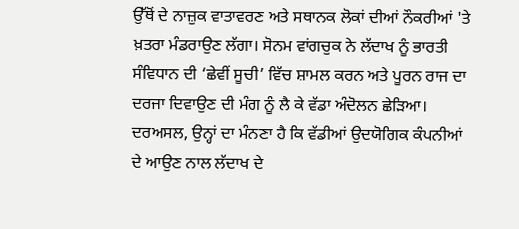ਉੱਥੋਂ ਦੇ ਨਾਜ਼ੁਕ ਵਾਤਾਵਰਣ ਅਤੇ ਸਥਾਨਕ ਲੋਕਾਂ ਦੀਆਂ ਨੌਕਰੀਆਂ 'ਤੇ ਖ਼ਤਰਾ ਮੰਡਰਾਉਣ ਲੱਗਾ। ਸੋਨਮ ਵਾਂਗਚੁਕ ਨੇ ਲੱਦਾਖ ਨੂੰ ਭਾਰਤੀ ਸੰਵਿਧਾਨ ਦੀ ‘ਛੇਵੀਂ ਸੂਚੀ’ ਵਿੱਚ ਸ਼ਾਮਲ ਕਰਨ ਅਤੇ ਪੂਰਨ ਰਾਜ ਦਾ ਦਰਜਾ ਦਿਵਾਉਣ ਦੀ ਮੰਗ ਨੂੰ ਲੈ ਕੇ ਵੱਡਾ ਅੰਦੋਲਨ ਛੇੜਿਆ। ਦਰਅਸਲ, ਉਨ੍ਹਾਂ ਦਾ ਮੰਨਣਾ ਹੈ ਕਿ ਵੱਡੀਆਂ ਉਦਯੋਗਿਕ ਕੰਪਨੀਆਂ ਦੇ ਆਉਣ ਨਾਲ ਲੱਦਾਖ ਦੇ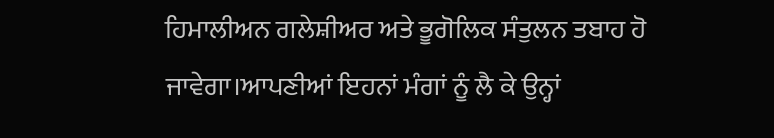ਹਿਮਾਲੀਅਨ ਗਲੇਸ਼ੀਅਰ ਅਤੇ ਭੂਗੋਲਿਕ ਸੰਤੁਲਨ ਤਬਾਹ ਹੋ ਜਾਵੇਗਾ।ਆਪਣੀਆਂ ਇਹਨਾਂ ਮੰਗਾਂ ਨੂੰ ਲੈ ਕੇ ਉਨ੍ਹਾਂ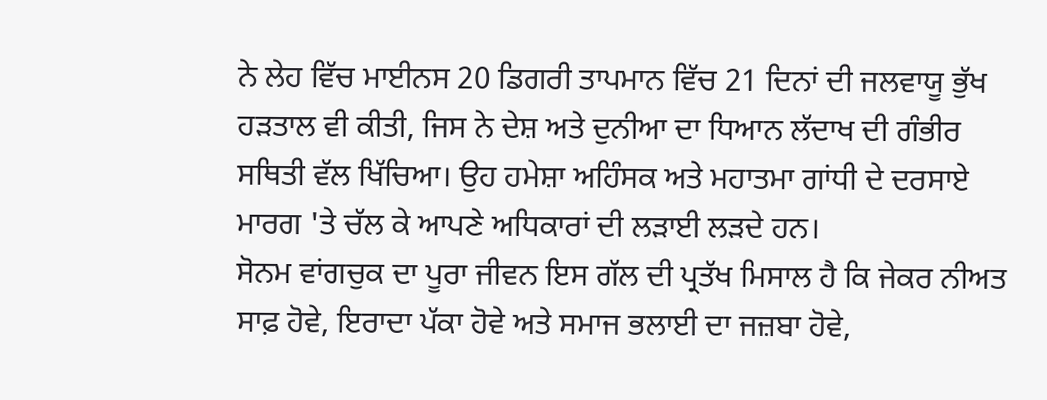ਨੇ ਲੇਹ ਵਿੱਚ ਮਾਈਨਸ 20 ਡਿਗਰੀ ਤਾਪਮਾਨ ਵਿੱਚ 21 ਦਿਨਾਂ ਦੀ ਜਲਵਾਯੂ ਭੁੱਖ ਹੜਤਾਲ ਵੀ ਕੀਤੀ, ਜਿਸ ਨੇ ਦੇਸ਼ ਅਤੇ ਦੁਨੀਆ ਦਾ ਧਿਆਨ ਲੱਦਾਖ ਦੀ ਗੰਭੀਰ ਸਥਿਤੀ ਵੱਲ ਖਿੱਚਿਆ। ਉਹ ਹਮੇਸ਼ਾ ਅਹਿੰਸਕ ਅਤੇ ਮਹਾਤਮਾ ਗਾਂਧੀ ਦੇ ਦਰਸਾਏ ਮਾਰਗ 'ਤੇ ਚੱਲ ਕੇ ਆਪਣੇ ਅਧਿਕਾਰਾਂ ਦੀ ਲੜਾਈ ਲੜਦੇ ਹਨ।
ਸੋਨਮ ਵਾਂਗਚੁਕ ਦਾ ਪੂਰਾ ਜੀਵਨ ਇਸ ਗੱਲ ਦੀ ਪ੍ਰਤੱਖ ਮਿਸਾਲ ਹੈ ਕਿ ਜੇਕਰ ਨੀਅਤ ਸਾਫ਼ ਹੋਵੇ, ਇਰਾਦਾ ਪੱਕਾ ਹੋਵੇ ਅਤੇ ਸਮਾਜ ਭਲਾਈ ਦਾ ਜਜ਼ਬਾ ਹੋਵੇ,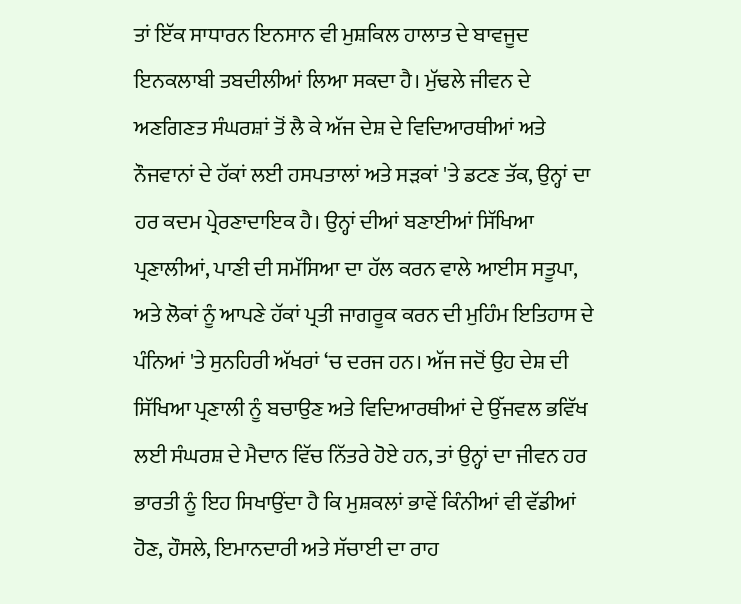ਤਾਂ ਇੱਕ ਸਾਧਾਰਨ ਇਨਸਾਨ ਵੀ ਮੁਸ਼ਕਿਲ ਹਾਲਾਤ ਦੇ ਬਾਵਜੂਦ ਇਨਕਲਾਬੀ ਤਬਦੀਲੀਆਂ ਲਿਆ ਸਕਦਾ ਹੈ। ਮੁੱਢਲੇ ਜੀਵਨ ਦੇ ਅਣਗਿਣਤ ਸੰਘਰਸ਼ਾਂ ਤੋਂ ਲੈ ਕੇ ਅੱਜ ਦੇਸ਼ ਦੇ ਵਿਦਿਆਰਥੀਆਂ ਅਤੇ ਨੌਜਵਾਨਾਂ ਦੇ ਹੱਕਾਂ ਲਈ ਹਸਪਤਾਲਾਂ ਅਤੇ ਸੜਕਾਂ 'ਤੇ ਡਟਣ ਤੱਕ, ਉਨ੍ਹਾਂ ਦਾ ਹਰ ਕਦਮ ਪ੍ਰੇਰਣਾਦਾਇਕ ਹੈ। ਉਨ੍ਹਾਂ ਦੀਆਂ ਬਣਾਈਆਂ ਸਿੱਖਿਆ ਪ੍ਰਣਾਲੀਆਂ, ਪਾਣੀ ਦੀ ਸਮੱਸਿਆ ਦਾ ਹੱਲ ਕਰਨ ਵਾਲੇ ਆਈਸ ਸਤੂਪਾ, ਅਤੇ ਲੋਕਾਂ ਨੂੰ ਆਪਣੇ ਹੱਕਾਂ ਪ੍ਰਤੀ ਜਾਗਰੂਕ ਕਰਨ ਦੀ ਮੁਹਿੰਮ ਇਤਿਹਾਸ ਦੇ ਪੰਨਿਆਂ 'ਤੇ ਸੁਨਹਿਰੀ ਅੱਖਰਾਂ ‘ਚ ਦਰਜ ਹਨ। ਅੱਜ ਜਦੋਂ ਉਹ ਦੇਸ਼ ਦੀ ਸਿੱਖਿਆ ਪ੍ਰਣਾਲੀ ਨੂੰ ਬਚਾਉਣ ਅਤੇ ਵਿਦਿਆਰਥੀਆਂ ਦੇ ਉੱਜਵਲ ਭਵਿੱਖ ਲਈ ਸੰਘਰਸ਼ ਦੇ ਮੈਦਾਨ ਵਿੱਚ ਨਿੱਤਰੇ ਹੋਏ ਹਨ, ਤਾਂ ਉਨ੍ਹਾਂ ਦਾ ਜੀਵਨ ਹਰ ਭਾਰਤੀ ਨੂੰ ਇਹ ਸਿਖਾਉਂਦਾ ਹੈ ਕਿ ਮੁਸ਼ਕਲਾਂ ਭਾਵੇਂ ਕਿੰਨੀਆਂ ਵੀ ਵੱਡੀਆਂ ਹੋਣ, ਹੌਸਲੇ, ਇਮਾਨਦਾਰੀ ਅਤੇ ਸੱਚਾਈ ਦਾ ਰਾਹ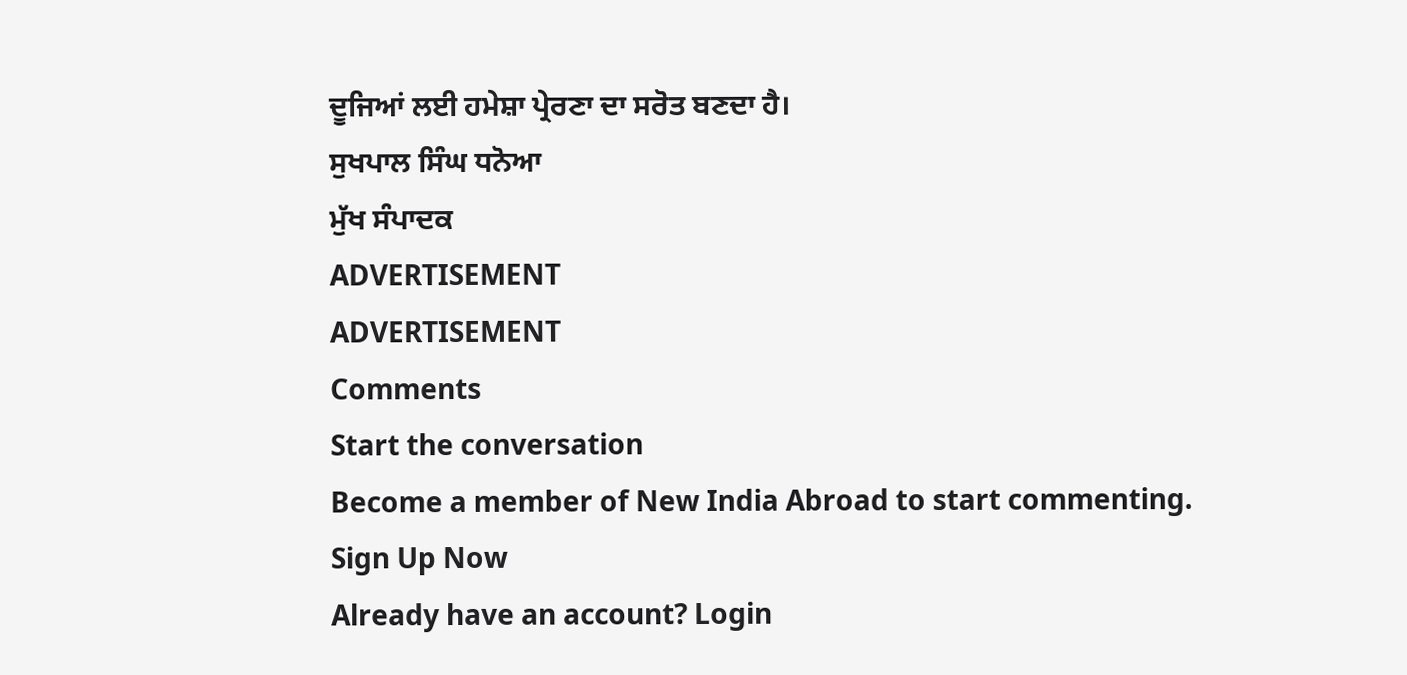ਦੂਜਿਆਂ ਲਈ ਹਮੇਸ਼ਾ ਪ੍ਰੇਰਣਾ ਦਾ ਸਰੋਤ ਬਣਦਾ ਹੈ।
ਸੁਖਪਾਲ ਸਿੰਘ ਧਨੋਆ
ਮੁੱਖ ਸੰਪਾਦਕ
ADVERTISEMENT
ADVERTISEMENT
Comments
Start the conversation
Become a member of New India Abroad to start commenting.
Sign Up Now
Already have an account? Login